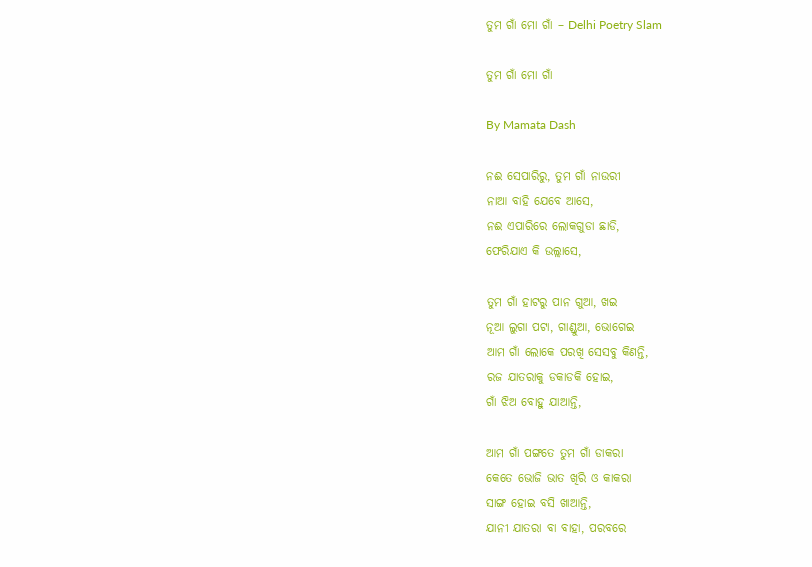ତୁମ ଗାଁ ମୋ ଗାଁ – Delhi Poetry Slam

ତୁମ ଗାଁ ମୋ ଗାଁ

By Mamata Dash

ନଈ ସେପାରିରୁ, ତୁମ ଗାଁ ନାଉରୀ
ନାଆ ବାହି ଯେବେ ଆସେ,
ନଈ ଏପାରିରେ ଲୋକଗୁଡା ଛାଡି,
ଫେରିଯାଏ କି ଉଲ୍ଲାସେ,

ତୁମ ଗାଁ ହାଟରୁ ପାନ ଗୁଆ, ଖଇ
ନୂଆ ଲୁଗା ପଟା, ଗାଣ୍ଡୁଆ, ଭୋଗେଇ
ଆମ ଗାଁ ଲୋକେ ପରଖି ସେସବୁ କିଣନ୍ତି,
ରଜ ଯାତରାକୁ ଡକାଡକି ହୋଇ,
ଗାଁ ଝିଅ ବୋହୁ ଯାଆନ୍ତି,

ଆମ ଗାଁ ପଙ୍ଗତେ ତୁମ ଗାଁ ଡାକରା
କେତେ ଭୋଜି ଭାତ ଖିରି ଓ କାକରା
ସାଙ୍ଗ ହୋଇ ବସି ଖାଆନ୍ତି,
ଯାନୀ ଯାତରା ବା ବାହା, ପରବରେ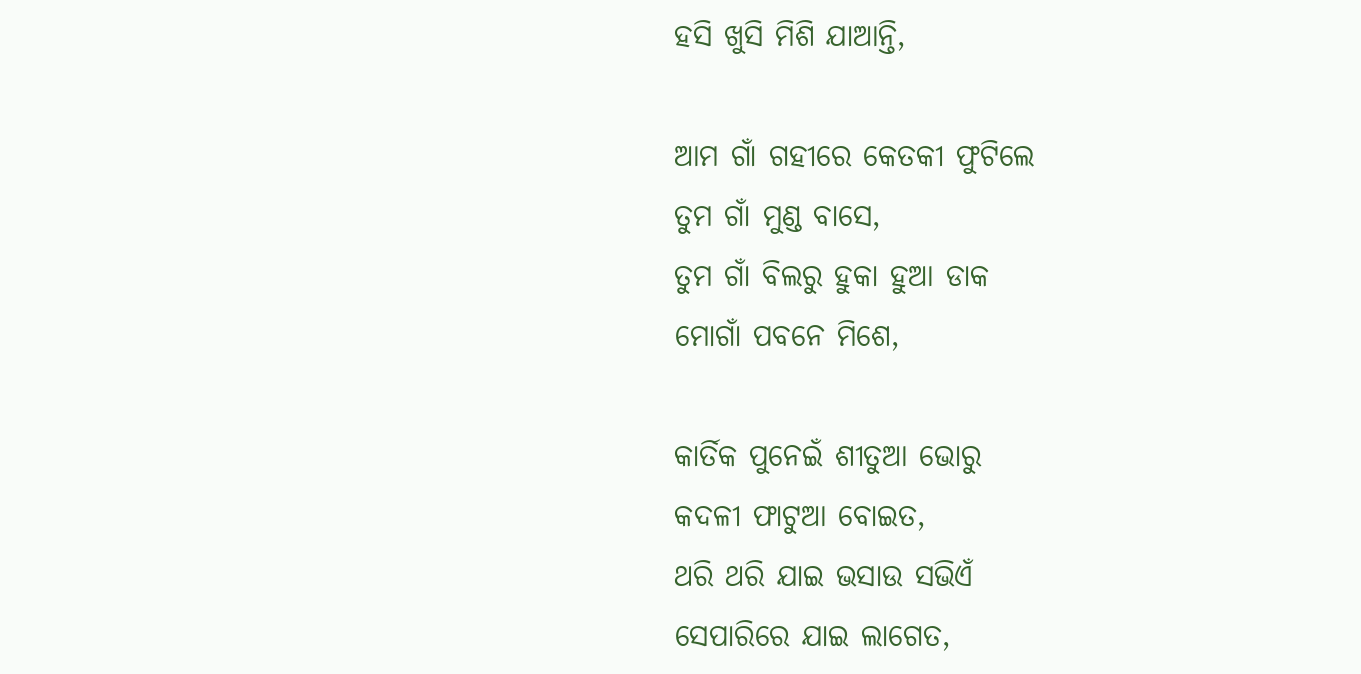ହସି ଖୁସି ମିଶି ଯାଆନ୍ତି,

ଆମ ଗାଁ ଗହୀରେ କେତକୀ ଫୁଟିଲେ
ତୁମ ଗାଁ ମୁଣ୍ଡ ବାସେ,
ତୁମ ଗାଁ ବିଲରୁ ହୁକା ହୁଆ ଡାକ
ମୋଗାଁ ପବନେ ମିଶେ,

କାର୍ତିକ ପୁନେଇଁ ଶୀତୁଆ ଭୋରୁ
କଦଳୀ ଫାଟୁଆ ବୋଇତ,
ଥରି ଥରି ଯାଇ ଭସାଉ ସଭିଏଁ
ସେପାରିରେ ଯାଇ ଲାଗେତ,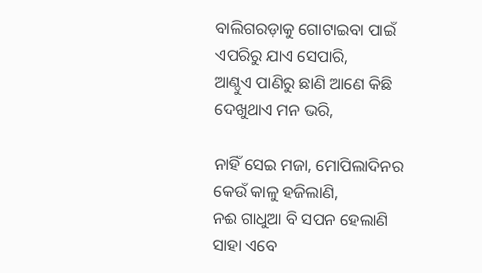ବାଲିଗରଡ଼ାକୁ ଗୋଟାଇବା ପାଇଁ
ଏପରିରୁ ଯାଏ ସେପାରି,
ଆଣ୍ଠୁଏ ପାଣିରୁ ଛାଣି ଆଣେ କିଛି
ଦେଖୁଥାଏ ମନ ଭରି,

ନାହିଁ ସେଇ ମଜା, ମୋପିଲାଦିନର
କେଉଁ କାଳୁ ହଜିଲାଣି,
ନଈ ଗାଧୁଆ ବି ସପନ ହେଲାଣି
ସାହା ଏବେ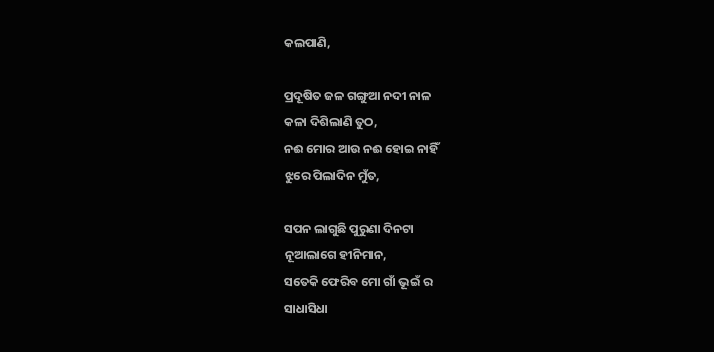କଲପାଣି,

ପ୍ରଦୂଷିତ ଜଳ ଗଙ୍ଗୁଆ ନଦୀ ନାଳ
କଳା ଦିଶିଲାଣି ତୁଠ,
ନଈ ମୋର ଆଉ ନଈ ହୋଇ ନାହିଁ
ଝୁରେ ପିଲାଦିନ ମୁଁତ,

ସପନ ଲାଗୁଛି ପୁରୁଣା ଦିନଟା
ନୂଆଲାଗେ ହୀନିମାନ,
ସତେକି ଫେରିବ ମୋ ଗାଁ ଭୂଇଁ ର
ସାଧାସିଧା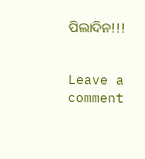ପିଲାଦିନ!!!


Leave a comment